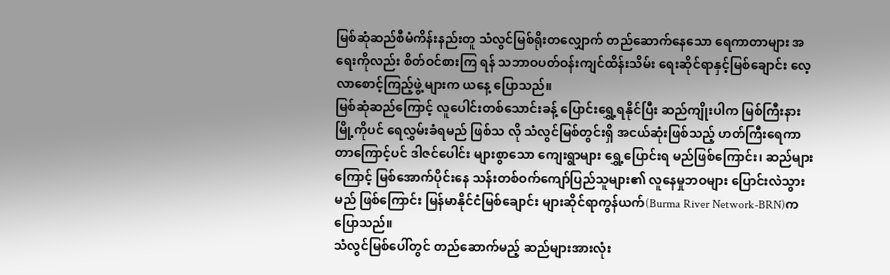မြစ်ဆုံဆည်စီမံကိန်းနည်းတူ သံလွင်မြစ်ရိုးတလျှောက် တည်ဆောက်နေသော ရေကာတာများ အရေးကိုလည်း စိတ်ဝင်စားကြ ရန် သဘာဝပတ်ဝန်းကျင်ထိန်းသိမ်း ရေးဆိုင်ရာနှင့်မြစ်ချောင်း လေ့လာစောင့်ကြည့်ဖွဲ့ များက ယနေ့ ပြောသည်။
မြစ်ဆုံဆည်ကြောင့် လူပေါင်းတစ်သောင်းခန့် ပြောင်းရွှေ့ရနိုင်ပြီး ဆည်ကျိုးပါက မြစ်ကြီးနားမြို့ကိုပင် ရေလွှမ်းခံရမည် ဖြစ်သ လို သံလွင်မြစ်တွင်းရှိ အငယ်ဆုံးဖြစ်သည့် ဟတ်ကြီးရေကာတာကြောင့်ပင် ဒါဇင်ပေါင်း များစွာသော ကျေးရွာများ ရွှေ့ပြောင်းရ မည်ဖြစ်ကြောင်း၊ ဆည်များကြောင့် မြစ်အောက်ပိုင်းနေ သန်းတစ်ဝက်ကျော်ပြည်သူများ၏ လူနေမှုဘဝများ ပြောင်းလဲသွားမည် ဖြစ်ကြောင်း မြန်မာနိုင်ငံမြစ်ချောင်း များဆိုင်ရာကွန်ယက်(Burma River Network-BRN)က ပြောသည်။
သံလွင်မြစ်ပေါ်တွင် တည်ဆောက်မည့် ဆည်များအားလုံး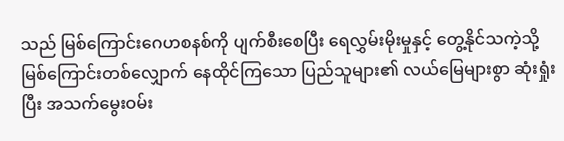သည် မြစ်ကြောင်းဂေဟစနစ်ကို ပျက်စီးစေပြီး ရေလွှမ်းမိုးမှုနှင့် တွေ့နိုင်သကဲ့သို့ မြစ်ကြောင်းတစ်လျှောက် နေထိုင်ကြသော ပြည်သူများ၏ လယ်မြေများစွာ ဆုံးရှုံးပြီး အသက်မွေးဝမ်း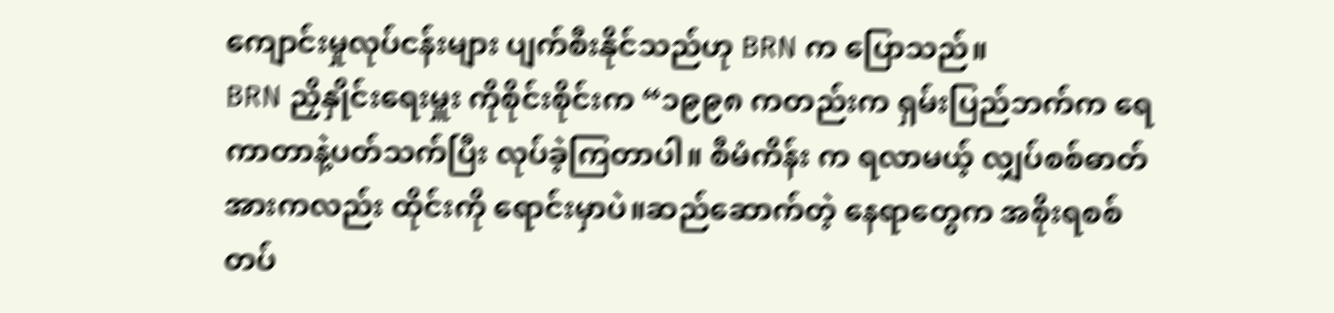ကျောင်းမှုလုပ်ငန်းများ ပျက်စီးနိုင်သည်ဟု BRN က ပြောသည်။
BRN ညှိနှိုင်းရေးမှူး ကိုစိုင်းစိုင်းက “၁၉၉၈ ကတည်းက ရှမ်းပြည်ဘက်က ရေကာတာနဲ့ပတ်သက်ပြီး လုပ်ခဲ့ကြတာပါ။ စီမံကိန်း က ရလာမယ့် လျှပ်စစ်ဓာတ်အားကလည်း ထိုင်းကို ရောင်းမှာပဲ။ဆည်ဆောက်တဲ့ နေရာတွေက အစိုးရစစ်တပ်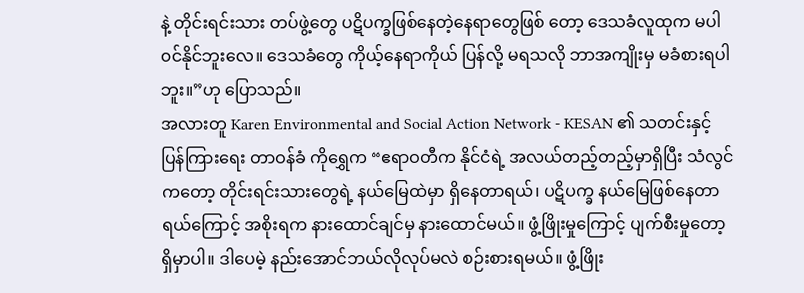နဲ့ တိုင်းရင်းသား တပ်ဖွဲ့တွေ ပဋိပက္ခဖြစ်နေတဲ့နေရာတွေဖြစ် တော့ ဒေသခံလူထုက မပါ၀င်နိုင်ဘူးလေ။ ဒေသခံတွေ ကိုယ့်နေရာကိုယ် ပြန်လို့ မရသလို ဘာအကျိုးမှ မခံစားရပါဘူး။”ဟု ပြောသည်။
အလားတူ Karen Environmental and Social Action Network - KESAN ၏ သတင်းနှင့် ပြန်ကြားရေး တာဝန်ခံ ကိုရွှေက “ဧရာဝတီက နိုင်ငံရဲ့ အလယ်တည့်တည့်မှာရှိပြီး သံလွင်ကတော့ တိုင်းရင်းသားတွေရဲ့ နယ်မြေထဲမှာ ရှိနေတာရယ်၊ ပဋိပက္ခ နယ်မြေဖြစ်နေတာရယ်ကြောင့် အစိုးရက နားထောင်ချင်မှ နားထောင်မယ်။ ဖွံ့ဖြိုးမှုကြောင့် ပျက်စီးမှုတော့ ရှိမှာပါ။ ဒါပေမဲ့ နည်းအောင်ဘယ်လိုလုပ်မလဲ စဉ်းစားရမယ်။ ဖွံ့ဖြိုး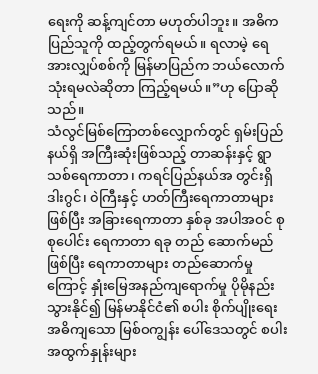ရေးကို ဆန့်ကျင်တာ မဟုတ်ပါဘူး။ အဓိက ပြည်သူကို ထည့်တွက်ရမယ်။ ရလာမဲ့ ရေအားလျှပ်စစ်ကို မြန်မာပြည်က ဘယ်လောက်သုံးရမလဲဆိုတာ ကြည့်ရမယ်။”ဟု ပြောဆိုသည်။
သံလွင်မြစ်ကြောတစ်လျှောက်တွင် ရှမ်းပြည်နယ်ရှိ အကြီးဆုံးဖြစ်သည့် တာဆန်းနှင့် ရွာသစ်ရေကာတာ၊ ကရင်ပြည်နယ်အ တွင်းရှိ ဒါးဂွင်၊ ၀ဲကြီးနှင့် ဟတ်ကြီးရေကာတာများဖြစ်ပြီး အခြားရေကာတာ နှစ်ခု အပါအဝင် စုစုပေါင်း ရေကာတာ ရခု တည် ဆောက်မည်ဖြစ်ပြီး ရေကာတာများ တည်ဆောက်မှုကြောင့် နှုံးမြေအနည်ကျရောက်မှု ပိုမိုနည်းသွားနိုင်၍ မြန်မာနိုင်ငံ၏ စပါး စိုက်ပျိုးရေး အဓိကျသော မြစ်ဝကျွန်း ပေါ်ဒေသတွင် စပါးအထွက်နှုန်းများ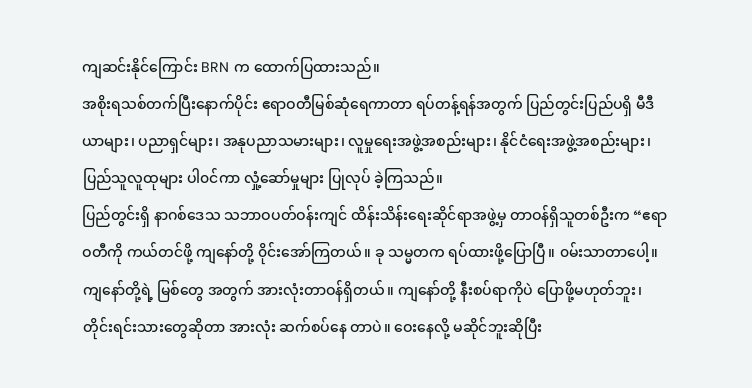ကျဆင်းနိုင်ကြောင်း BRN က ထောက်ပြထားသည်။
အစိုးရသစ်တက်ပြီးနောက်ပိုင်း ဧရာဝတီမြစ်ဆုံရေကာတာ ရပ်တန့်ရန်အတွက် ပြည်တွင်းပြည်ပရှိ မီဒီယာများ၊ ပညာရှင်များ၊ အနုပညာသမားများ၊ လူမှုရေးအဖွဲ့အစည်းများ၊ နိုင်ငံရေးအဖွဲ့အစည်းများ၊ ပြည်သူလူထုများ ပါ၀င်ကာ လှုံ့ဆော်မှုများ ပြုလုပ် ခဲ့ကြသည်။
ပြည်တွင်းရှိ နာဂစ်ဒေသ သဘာဝပတ်ဝန်းကျင် ထိန်းသိန်းရေးဆိုင်ရာအဖွဲ့မှ တာဝန်ရှိသူတစ်ဦးက “ဧရာဝတီကို ကယ်တင်ဖို့ ကျနော်တို့ ၀ိုင်းအော်ကြတယ်။ ခု သမ္မတက ရပ်ထားဖို့ပြောပြီ။ ၀မ်းသာတာပေါ့။ ကျနော်တို့ရဲ့ မြစ်တွေ အတွက် အားလုံးတာဝန်ရှိတယ်။ ကျနော်တို့ နီးစပ်ရာကိုပဲ ပြောဖို့မဟုတ်ဘူး၊ တိုင်းရင်းသားတွေဆိုတာ အားလုံး ဆက်စပ်နေ တာပဲ။ ဝေးနေလို့ မဆိုင်ဘူးဆိုပြီး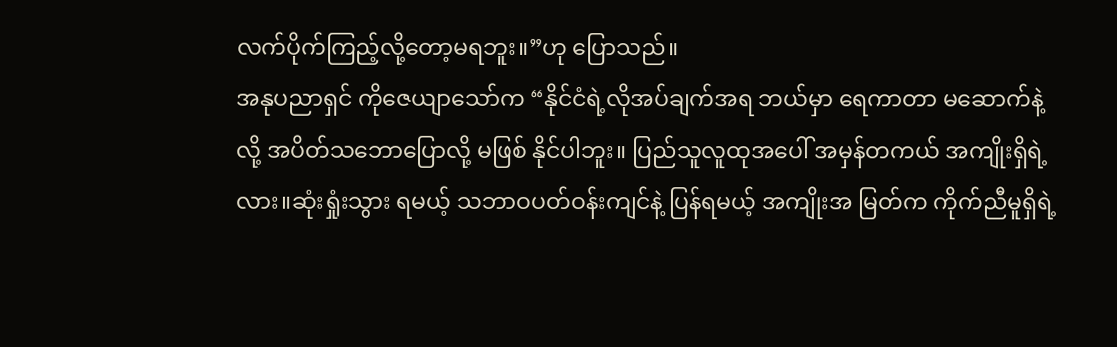လက်ပိုက်ကြည့်လို့တော့မရဘူး။”ဟု ပြောသည်။
အနုပညာရှင် ကိုဇေယျာသော်က “နိုင်ငံရဲ့လိုအပ်ချက်အရ ဘယ်မှာ ရေကာတာ မဆောက်နဲ့လို့ အပိတ်သဘောပြောလို့ မဖြစ် နိုင်ပါဘူး။ ပြည်သူလူထုအပေါ် အမှန်တကယ် အကျိုးရှိရဲ့လား။ဆုံးရှုံးသွား ရမယ့် သဘာဝပတ်ဝန်းကျင်နဲ့ ပြန်ရမယ့် အကျိုးအ မြတ်က ကိုက်ညီမူရှိရဲ့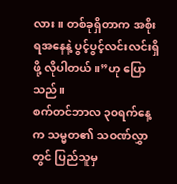လား။ တစ်ခုရှိတာက အစိုးရအနေနဲ့ ပွင့်ပွင့်လင်းလင်းရှိဖို့ လိုပါတယ်။”ဟု ပြောသည်။
စက်တင်ဘာလ ၃၀ရက်နေ့က သမ္မတ၏ သဝဏ်လွှာတွင် ပြည်သူမှ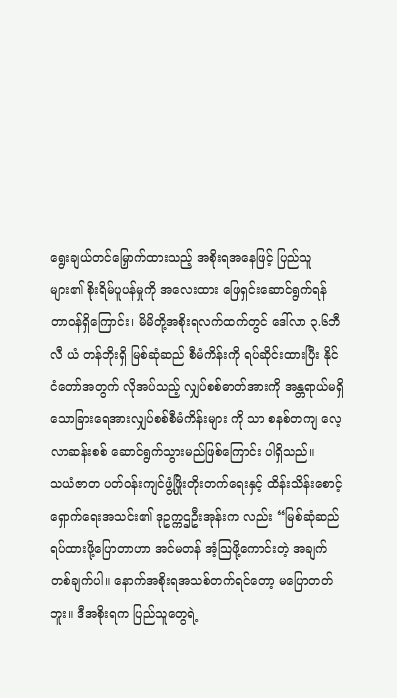ရွေးချယ်တင်မြှောက်ထားသည့် အစိုးရအနေဖြင့် ပြည်သူ များ၏ စိုးရိမ်ပူပန်မှုကို အလေးထား ဖြေရှင်းဆောင်ရွက်ရန် တာဝန်ရှိကြောင်း၊ မိမိတို့အစိုးရလက်ထက်တွင် ဒေါ်လာ ၃.၆ဘီလီ ယံ တန်ဘိုးရှိ မြစ်ဆုံဆည် စီမံကိန်းကို ရပ်ဆိုင်းထားပြီး နိုင်ငံတော်အတွက် လိုအပ်သည့် လျှပ်စစ်ဓာတ်အားကို အန္တရာယ်မရှိ သောခြားရေအားလျှပ်စစ်စီမံကိန်းများ ကို သာ စနစ်တကျ လေ့လာဆန်းစစ် ဆောင်ရွက်သွားမည်ဖြစ်ကြောင်း ပါရှိသည်။
သယံဇာတ ပတ်ဝန်းကျင်ဖွံ့ဖြိုးတိုးတက်ရေးနှင့် ထိန်းသိန်းစောင့်ရှောက်ရေးအသင်း၏ ဒုဥက္ကဌဦးအုန်းက လည်း “မြစ်ဆုံဆည် ရပ်ထားဖို့ပြောတာဟာ အင်မတန် အံ့သြဖို့ကောင်းတဲ့ အချက်တစ်ချက်ပါ။ နောက်အစိုးရအသစ်တက်ရင်တော့ မပြောတတ် ဘူး။ ဒီအစိုးရက ပြည်သူတွေရဲ့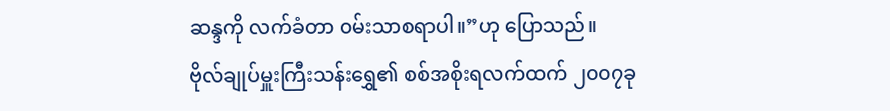ဆန္ဒကို လက်ခံတာ ၀မ်းသာစရာပါ။”ဟု ပြောသည်။
ဗိုလ်ချုပ်မှူးကြီးသန်းရွှေ၏ စစ်အစိုးရလက်ထက် ၂၀၀၇ခု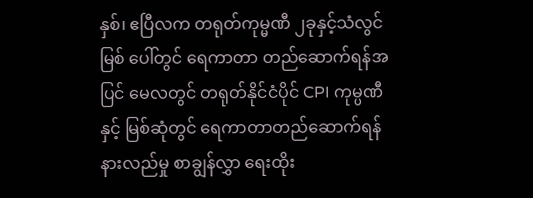နှစ်၊ ဧပြီလက တရုတ်ကုမ္မဏီ ၂ခုနှင့်သံလွင်မြစ် ပေါ်တွင် ရေကာတာ တည်ဆောက်ရန်အပြင် မေလတွင် တရုတ်နိုင်ငံပိုင် CPI ကုမ္ပဏီနှင့် မြစ်ဆုံတွင် ရေကာတာတည်ဆောက်ရန် နားလည်မှု စာချွန်လွှာ ရေးထိုး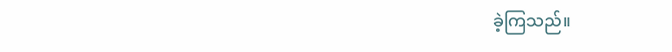ခဲ့ကြသည်။